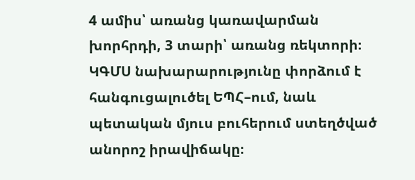4 ամիս՝ առանց կառավարման խորհրդի, 3 տարի՝ առանց ռեկտորի։ ԿԳՄՍ նախարարությունը փորձում է հանգուցալուծել ԵՊՀ–ում, նաև պետական մյուս բուհերում ստեղծված անորոշ իրավիճակը։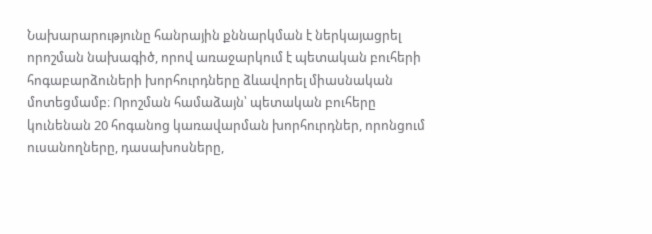Նախարարությունը հանրային քննարկման է ներկայացրել որոշման նախագիծ, որով առաջարկում է պետական բուհերի հոգաբարձուների խորհուրդները ձևավորել միասնական մոտեցմամբ։ Որոշման համաձայն՝ պետական բուհերը կունենան 20 հոգանոց կառավարման խորհուրդներ, որոնցում ուսանողները, դասախոսները,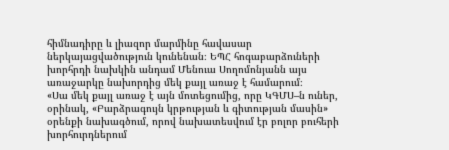հիմնադիրը և լիազոր մարմինը հավասար ներկայացվածություն կունենան։ ԵՊՀ հոգաբարձուների խորհրդի նախկին անդամ Մենուա Սողոմոնյանն այս առաջարկը նախորդից մեկ քայլ առաջ է համարում։
«Սա մեկ քայլ առաջ է այն մոտեցումից, որը ԿԳՄՍ–ն ուներ, օրինակ, «Բարձրագույն կրթության և գիտության մասին» օրենքի նախագծում, որով նախատեսվում էր բոլոր բուհերի խորհուրդներում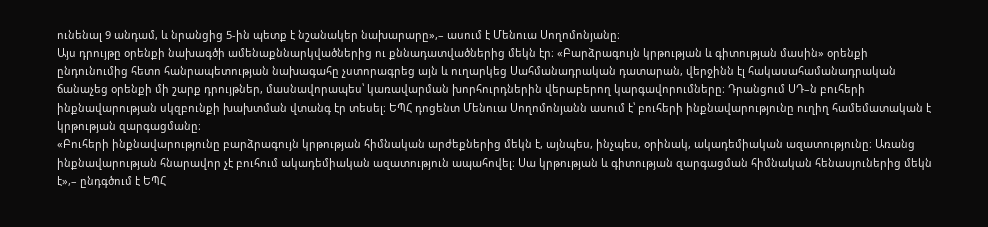ունենալ 9 անդամ, և նրանցից 5-ին պետք է նշանակեր նախարարը»,– ասում է Մենուա Սողոմոնյանը։
Այս դրույթը օրենքի նախագծի ամենաքննարկվածներից ու քննադատվածներից մեկն էր։ «Բարձրագույն կրթության և գիտության մասին» օրենքի ընդունումից հետո հանրապետության նախագահը չստորագրեց այն և ուղարկեց Սահմանադրական դատարան, վերջինն էլ հակասահամանադրական ճանաչեց օրենքի մի շարք դրույթներ, մասնավորապես՝ կառավարման խորհուրդներին վերաբերող կարգավորումները։ Դրանցում ՍԴ–ն բուհերի ինքնավարության սկզբունքի խախտման վտանգ էր տեսել։ ԵՊՀ դոցենտ Մենուա Սողոմոնյանն ասում է՝ բուհերի ինքնավարությունը ուղիղ համեմատական է կրթության զարգացմանը։
«Բուհերի ինքնավարությունը բարձրագույն կրթության հիմնական արժեքներից մեկն է, այնպես, ինչպես, օրինակ, ակադեմիական ազատությունը։ Առանց ինքնավարության հնարավոր չէ բուհում ակադեմիական ազատություն ապահովել։ Սա կրթության և գիտության զարգացման հիմնական հենասյուներից մեկն է»,– ընդգծում է ԵՊՀ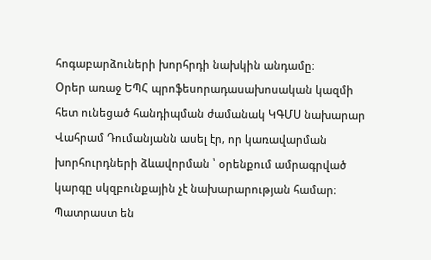հոգաբարձուների խորհրդի նախկին անդամը։
Օրեր առաջ ԵՊՀ պրոֆեսորադասախոսական կազմի հետ ունեցած հանդիպման ժամանակ ԿԳՄՍ նախարար Վահրամ Դումանյանն ասել էր, որ կառավարման խորհուրդների ձևավորման ՝ օրենքում ամրագրված կարգը սկզբունքային չէ նախարարության համար։ Պատրաստ են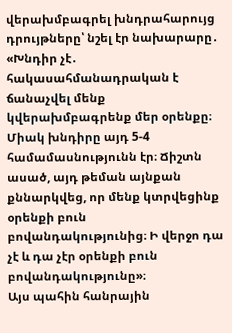վերախմբագրել խնդրահարույց դրույթները՝ նշել էր նախարարը․
«Խնդիր չէ․ հակասահմանադրական է ճանաչվել մենք կվերախմբագրենք մեր օրենքը։ Միակ խնդիրը այդ 5-4 համամասնությունն էր։ Ճիշտն ասած, այդ թեման այնքան քննարկվեց, որ մենք կտրվեցինք օրենքի բուն բովանդակությունից։ Ի վերջո դա չէ և դա չէր օրենքի բուն բովանդակությունը»։
Այս պահին հանրային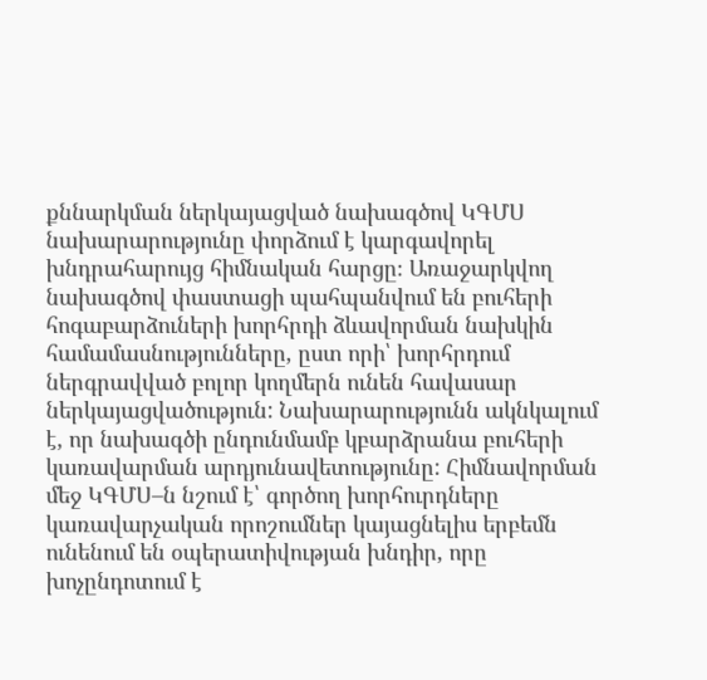քննարկման ներկայացված նախագծով ԿԳՄՍ նախարարությունը փորձում է կարգավորել խնդրահարույց հիմնական հարցը։ Առաջարկվող նախագծով փաստացի պահպանվում են բուհերի հոգաբարձուների խորհրդի ձևավորման նախկին համամասնությունները, ըստ որի՝ խորհրդում ներգրավված բոլոր կողմերն ունեն հավասար ներկայացվածություն: Նախարարությունն ակնկալում է, որ նախագծի ընդունմամբ կբարձրանա բուհերի կառավարման արդյունավետությունը: Հիմնավորման մեջ ԿԳՄՍ–ն նշում է՝ գործող խորհուրդները կառավարչական որոշումներ կայացնելիս երբեմն ունենում են օպերատիվության խնդիր, որը խոչընդոտում է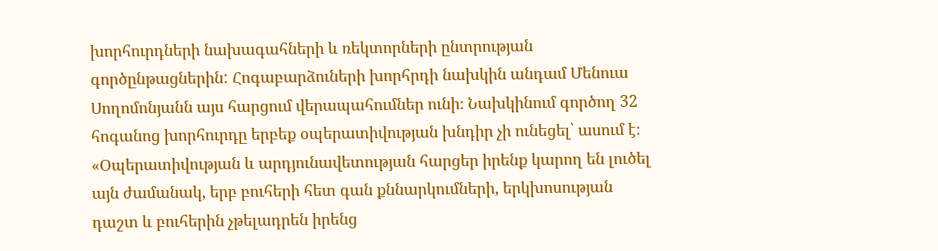խորհուրդների նախագահների և ռեկտորների ընտրության գործընթացներին: Հոգաբարձուների խորհրդի նախկին անդամ Մենուա Սողոմոնյանն այս հարցում վերապահումներ ունի։ Նախկինում գործող 32 հոգանոց խորհուրդը երբեք օպերատիվության խնդիր չի ունեցել՝ ասում է։
«Օպերատիվության և արդյունավետության հարցեր իրենք կարող են լուծել այն ժամանակ, երբ բուհերի հետ գան քննարկումների, երկխոսության դաշտ և բուհերին չթելադրեն իրենց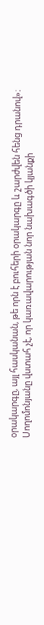օրակարգը, այլ հասկանան, թե որն է բուհերի օրակարգը և շարժվեն հենց դրանով»։
Սողոմոնյանը վստահ չէ, որ կառավարության նոր նախագծի կյանքի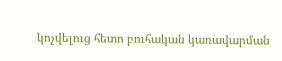կոչվելուց հետո բուհական կառավարման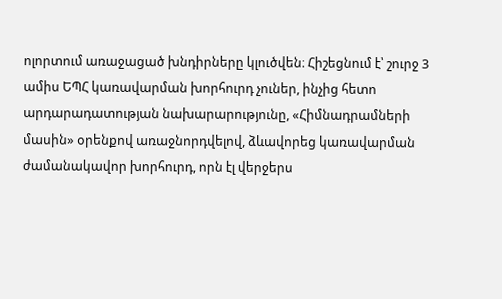ոլորտում առաջացած խնդիրները կլուծվեն։ Հիշեցնում է՝ շուրջ 3 ամիս ԵՊՀ կառավարման խորհուրդ չուներ, ինչից հետո արդարադատության նախարարությունը, «Հիմնադրամների մասին» օրենքով առաջնորդվելով, ձևավորեց կառավարման ժամանակավոր խորհուրդ, որն էլ վերջերս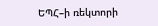ԵՊՀ–ի ռեկտորի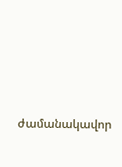ժամանակավոր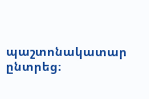պաշտոնակատար ընտրեց։